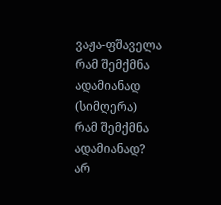ვაჟა-ფშაველა
რამ შემქმნა ადამიანად
(სიმღერა)
რამ შემქმნა ადამიანად?
არ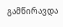გამწირავდა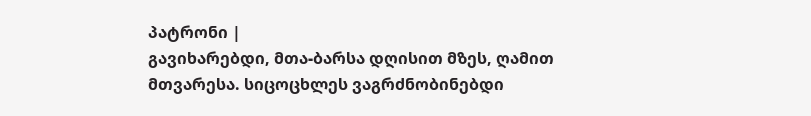პატრონი |
გავიხარებდი, მთა-ბარსა დღისით მზეს, ღამით მთვარესა. სიცოცხლეს ვაგრძნობინებდი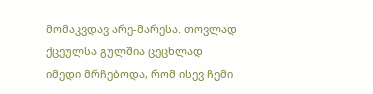მომაკვდავ არე-მარესა. თოვლად ქცეულსა გულშია ცეცხლად იმედი მრჩებოდა, რომ ისევ ჩემი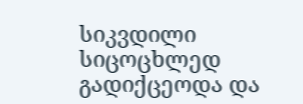სიკვდილი სიცოცხლედ გადიქცეოდა და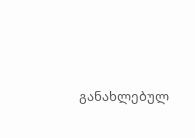განახლებულ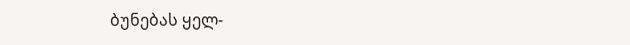ბუნებას ყელ-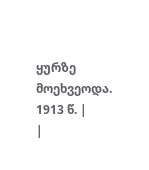ყურზე მოეხვეოდა. 1913 წ. |
|